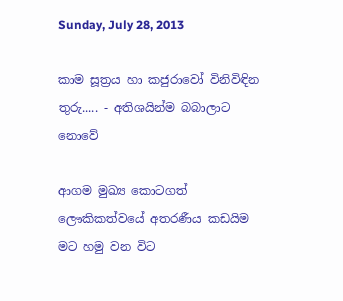Sunday, July 28, 2013

කාම සූත්‍රය හා කජුරාවෝ විනිවිඳින තුරු..... - අතිශයින්ම බබාලාට නොවේ

ආගම මුඛ්‍ය කොටගත් ලෞකිකත්වයේ අතරණීය කඩයිම මට හමු වන විට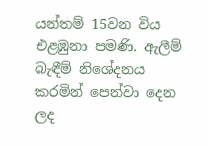යන්තම් 15වන විය එළඹුනා පමණි. ඇලීම් බැඳීම් නිශේදනය කරමින් පෙන්වා දෙන ලද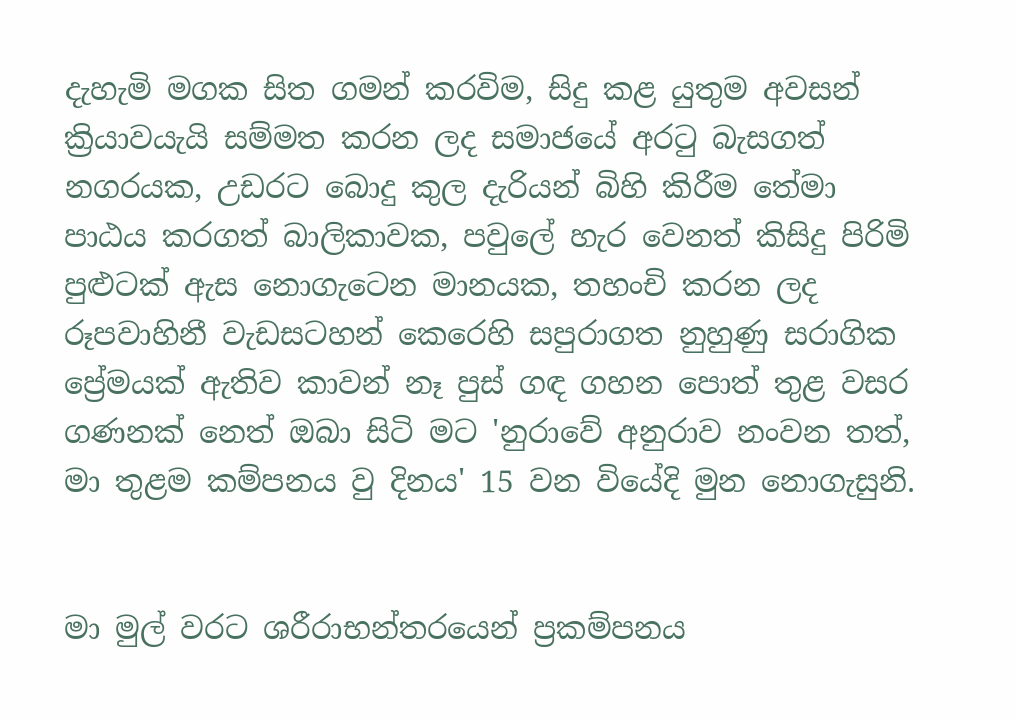දැහැමි මගක සිත ගමන් කරවිම, සිදු කළ යුතුම අවසන් ක්‍රියාවයැයි සම්මත කරන ලද සමාජයේ අරටු බැසගත් නගරයක, උඩරට බොදු කුල දැරියන් බිහි කිරීම තේමා පාඨය කරගත් බාලිකාවක, පවුලේ හැර වෙනත් කිසිදු පිරිමි පුළුටක් ඇස නොගැටෙන මානයක, තහංචි කරන ලද රූපවාහිනී වැඩසටහන් කෙරෙහි සපුරාගත නුහුණු සරාගික ප්‍රේමයක් ඇතිව කාවන් නෑ පුස් ගඳ ගහන පොත් තුළ වසර ගණනක් නෙත් ‍ඔබා සිටි මට 'නුරාවේ අනුරාව නංවන තත්, මා තුළම කම්පනය වු දිනය' 15 වන වියේදි මුන නොගැසුනි.


මා මුල් වරට ශරීරාභන්තරයෙන් ප්‍රකම්පනය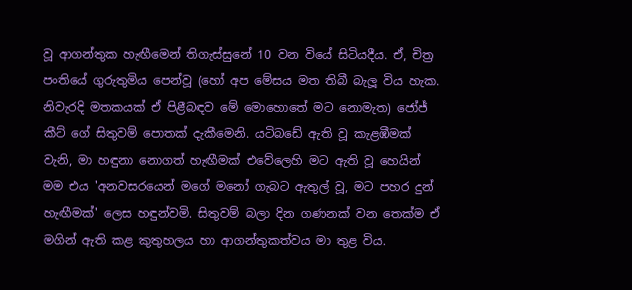වූ ආගන්තුක හැඟීමෙන් තිගැස්සුනේ 10 වන වියේ සිටියදීය. ඒ, චිත්‍ර පංතියේ ගුරුතුමිය පෙන්වූ (හෝ අප මේසය මත තිබී බැලූ විය හැක. නිවැරදි මතකයක් ඒ පිළීබඳව මේ මොහොතේ මට නොමැත) ජෝජ් කීට් ගේ සිතුවම් පොතක් දැකීමෙනි. යටිබඩේ ඇති වූ කැළඹීමක් වැනි, මා හඳුනා නොගත් හැඟීමක් එවේලෙහි මට ඇති වූ හෙයින් මම එය 'අනවසරයෙන් මගේ මනෝ ගැබට ඇතුල් වූ, මට පහර දුන් හැඟීමක්' ලෙස හඳුන්වමි. සිතුවම් බලා දින ගණනක් වන තෙක්ම ඒ මගින් ඇති කළ කුතුහලය හා ආගන්තුකත්වය මා තුළ විය.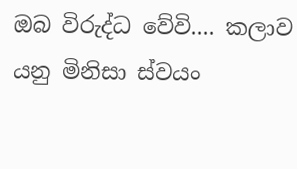ඔබ විරුද්ධ වේවි.... කලාව යනු මිනිසා ස්වයං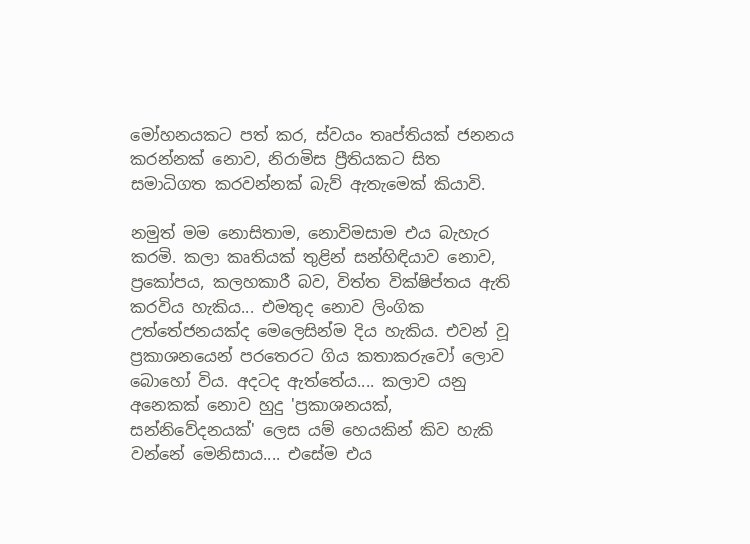මෝහනයකට පත් කර, ස්වයං තෘප්තියක් ජනනය කරන්නක් නොව, නිරාමිස ප්‍රීතියකට සිත සමාධිගත කරවන්නක් බැව් ඇතැමෙක් කියාවි.

නමුත් මම නොසිතාම, නොවිමසාම එය බැහැර කරමි. කලා කෘතියක් තුළින් සන්හිඳියාව නොව, ප්‍රකෝපය, කලහකාරී බව, විත්ත වික්ෂිප්තය ඇති කරවිය හැකිය... එමතුද නොව ලිංගික උත්තේජනයක්ද මෙලෙසින්ම දිය හැකිය. එවන් වූ ප්‍රකාශනයෙන් පරතෙරට ගිය කතාකරුවෝ ලොව බොහෝ විය. අදටද ඇත්තේය.... කලාව යනු අනෙකක් නොව හුදු 'ප්‍රකාශනයක්, සන්නිවේදනයක්' ලෙස යම් හෙයකින් කිව හැකි වන්නේ මෙනිසාය.... එසේම එය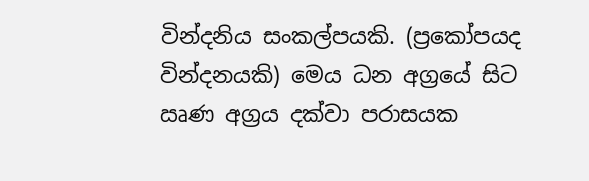වින්දනිය සංකල්පයකි. (ප්‍රකෝපයද වින්දනයකි) මෙය ධන අග්‍රයේ සිට ඍණ අග්‍රය දක්වා පරාසයක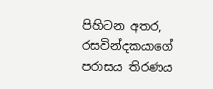පිහිටන අතර, රසවින්දකයාගේ පරාසය තිරණය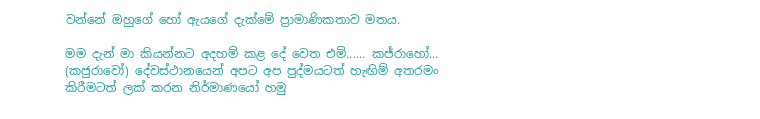වන්නේ ඔහුගේ හෝ ඇයගේ දැක්මේ ප්‍රාමාණිකතාව මතය.

මම දැන් මා කියන්නට අදහම් කළ දේ වෙත එමි...... කජ්රාහෝ... (කජුරාවෝ) දේවස්ථානයෙන් අපට අප පුද්මයටත් හැඟිම් අතරමං කිරීමටත් ලක් කරන නිර්මාණයෝ හමු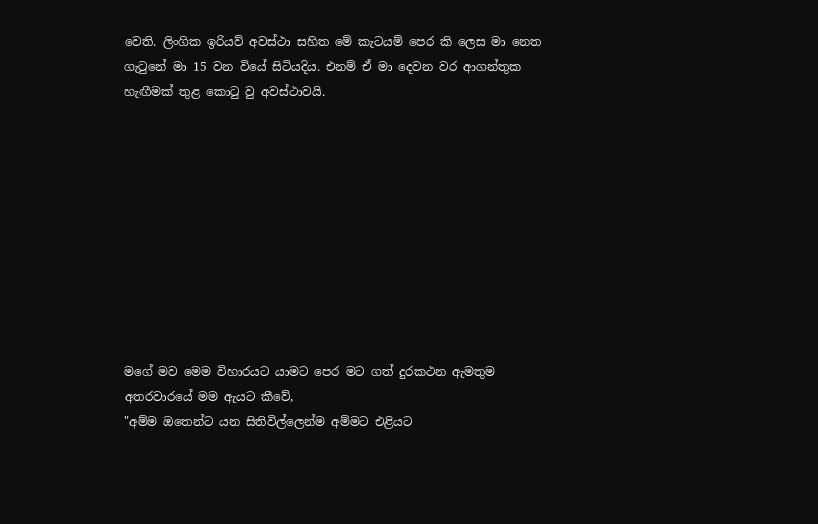වෙති. ලිංගික ඉරියව් අවස්ථා සහිත මේ කැටයම් පෙර කි ලෙස මා නෙත ගැටුනේ මා 15 වන වියේ සිටියදිය. එනම් ඒ මා දෙවන වර ආගන්තුක හැඟීමක් තුළ කොටු වු අවස්ථාවයි.










මගේ මව මෙම විහාරයට යාමට පෙර මට ගත් දුරකථන ඇමතුම අතරවාරයේ මම ඇයට කීවේ,
"අම්ම ඔතෙන්ට යන සිතිවිල්ලෙන්ම අම්මට එළියට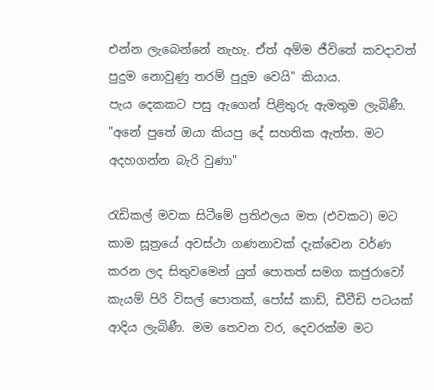එන්න ලැබෙන්නේ නැහැ. ඒත් අම්ම ජීවිතේ කවදාවත් පුදුම නොවුණු තරම් පුදුම වෙයි" කියාය.
පැය දෙකකට පසු ඇගෙන් පිළිතුරු ඇමතුම ලැබිණී.
"අනේ පුතේ ඔයා කියපු දේ සහතික ඇත්ත. මට අදහගන්න බැරි වුණා"

රැඩිකල් මවක සිටීමේ ප්‍රතිඵලය මත (එවකට) මට කාම සූත්‍රයේ අවස්ථා ගණනාවක් දැක්වෙන වර්ණ කරන ලද සිතුවමෙන් යුත් පොතත් සමග කජුරාවෝ කැයම් පිරි විසල් පොතක්, පෝස් කාඩ්, ඩීවීඩි පටයක් ආදිය ලැබිණී. මම තෙවන වර, දෙවරක්ම මට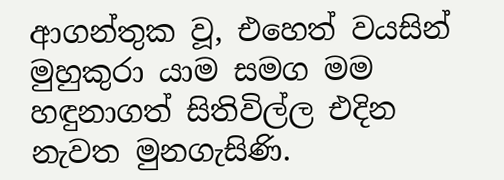ආගන්තුක වූ, එහෙත් වයසින් මුහුකුරා යාම සමග මම හඳුනාගත් සිතිවිල්ල එදින නැවත මුනගැසිණි.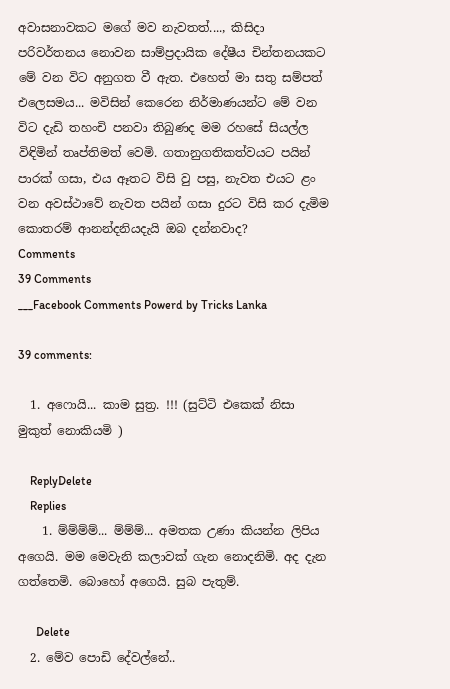අවාසනාවකට මගේ මව නැවතත්...., කිසිදා පරිවර්තනය නොවන සාම්ප්‍රදායික දේෂීය චින්තනයකට මේ වන විට අනුගත වී ඇත. එහෙත් මා සතු සම්පත් එලෙසමය... මවිසින් කෙරෙන නිර්මාණයන්ට මේ වන විට දැඩි තහංචි පනවා තිබුණද මම රහසේ සියල්ල විඳිමින් තෘප්තිමත් වෙමි. ගතානුගතිකත්වයට පයින් පාරක් ගසා, එය ඈතට විසි වු පසු, නැවත එයට ළං වන අවස්ථාවේ නැවත පයින් ගසා දුරට විසි කර දැමිම කොතරම් ආනන්දනියදැයි ඔබ දන්නවාද?
Comments
39 Comments
___Facebook Comments Powerd by Tricks Lanka

39 comments:

  1. අෆොයි... කාම සුත්‍ර. !!! (සුට්ටි එකෙක් නිසා මුකුත් නොකියමි )

    ReplyDelete
    Replies
    1. ම්ම්ම්ම්... ම්ම්ම්... අමතක උණා කියන්න ලිපිය අගෙයි. මම මෙවැනි කලාවක් ගැන නොදනිමි. අද දැන ගත්තෙමි. බොහෝ අගෙයි. සුබ පැතුම්.

      Delete
  2. මේව පොඩි දේවල්නේ..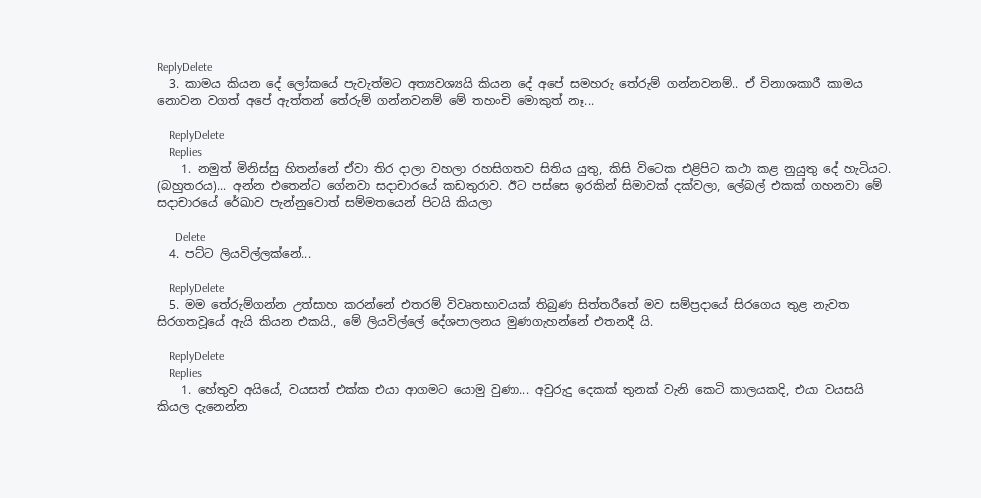ReplyDelete
  3. කාමය කියන දේ ලෝකයේ පැවැත්මට අත්‍යවශ්‍යයි කියන දේ අපේ සමහරු තේරුම් ගන්නවනම්.. ඒ විනාශකාරී කාමය නොවන වගත් අපේ ඇත්තන් තේරුම් ගන්නවනම් මේ තහංචි මොකුත් නෑ...

    ReplyDelete
    Replies
    1. නමුත් මිනිස්සු හිතන්නේ ඒවා තිර දාලා වහලා රහසිගතව සිතිය යුතු, කිසි විටෙක එළිපිට කථා කළ නුයුතු දේ හැටියට. (බහුතරය)... අන්න එතෙන්ට ගේනවා සදාචාරයේ කඩතුරාව. ඊට පස්සෙ ඉරකින් සිමාවක් දක්වලා, ලේබල් එකක් ගහනවා මේ සදාචාරයේ රේඛාව පැන්නුවොත් සම්මතයෙන් පිටයි කියලා

      Delete
  4. පට්ට ලියවිල්ලක්නේ...

    ReplyDelete
  5. මම තේරුම්ගන්න උත්සාහ කරන්නේ එතරම් විවෘතභාවයක් තිබුණ සිත්තරීතේ මව සම්ප්‍රදායේ සිරගෙය තුළ නැවත සිරගතවූයේ ඇයි කියන එකයි., මේ ලියවිල්ලේ දේශපාලනය මුණගැහන්නේ එතනදී යි.

    ReplyDelete
    Replies
    1. හේතුව අයියේ, වයසත් එක්ක එයා ආගමට යොමු වුණා... අවුරුදු දෙකක් තුනක් වැනි කෙටි කාලයකදි, එයා වයසයි කියල දැනෙන්න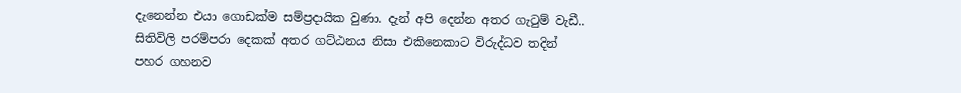දැනෙන්න එයා ගොඩක්ම සම්ප්‍රදායික වුණා. දැන් අපි දෙන්න අතර ගැටුම් වැඩී.. සිතිවිලි පරම්පරා දෙකක් අතර ගට්ඨනය නිසා එකිනෙකාට විරුද්ධව තදින් පහර ගහනව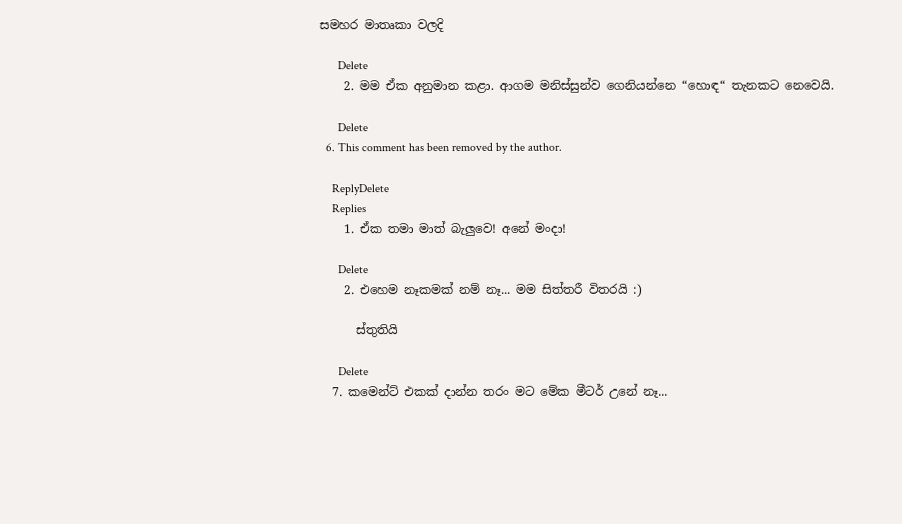සමහර මාතෘකා වලදි

      Delete
    2. මම ඒක අනුමාන කළා. ආගම මනිස්සුන්ව ගෙනියන්නෙ “හොඳ“ තැනකට නෙවෙයි.

      Delete
  6. This comment has been removed by the author.

    ReplyDelete
    Replies
    1. ඒක තමා මාත් බැලුවෙ! අනේ මංදා!

      Delete
    2. එහෙම නෑකමක් නම් නෑ... මම සිත්තරී විතරයි :)

      ස්තුතියි

      Delete
  7. කමෙන්ට් එකක් දාන්න තරං මට මේක මීටර් උනේ නෑ...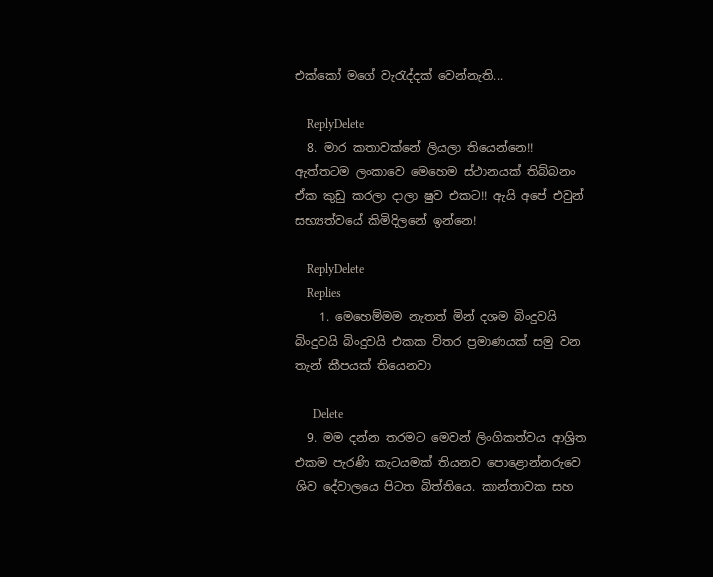එක්කෝ මගේ වැරැද්දක් වෙන්නැති...

    ReplyDelete
  8. මාර කතාවක්නේ ලියලා තියෙන්නෙ!! ඇත්තටම ලංකාවෙ මෙහෙම ස්ථානයක් තිබ්බනං ඒක කුඩු කරලා දාලා ෂුව එකට!! ඇයි අපේ එවුන් සභ්‍යත්වයේ කිමිදිලනේ ඉන්නෙ!

    ReplyDelete
    Replies
    1. මෙහෙම්මම නැතත් මින් දශම බිංදුවයි බිංදුවයි බිංදුවයි එකක විතර ප්‍රමාණයක් සමු වන තැන් කීපයක් තියෙනවා

      Delete
  9. මම දන්න තරමට මෙවන් ලිංගිකත්වය ආශ්‍රිත එකම පැරණි කැටයමක් තියනව පොළොන්නරුවෙ ශිව දේවාලයෙ පිටත බිත්තියෙ. කාන්තාවක සහ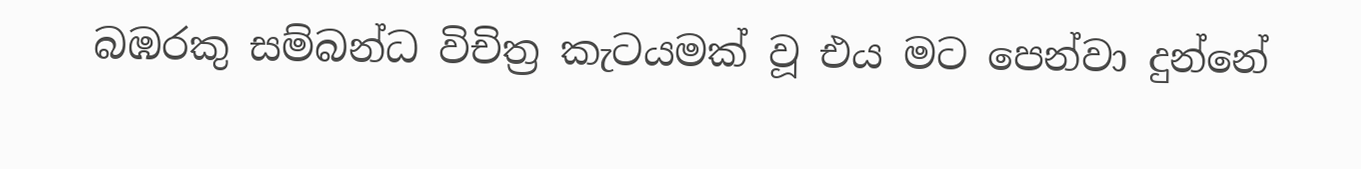බඹරකු සම්බන්ධ විචිත්‍ර කැටයමක් වූ එය මට පෙන්වා දුන්නේ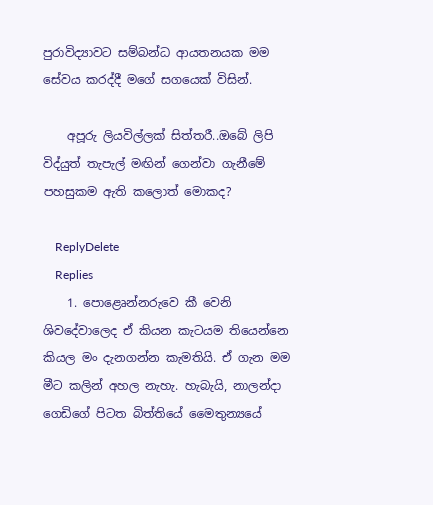පුරාවිද්‍යාවට සම්බන්ධ ආයතනයක මම සේවය කරද්දී මගේ සගයෙක් විසින්.

    අපූරු ලියවිල්ලක් සිත්තරී..ඔබේ ලිපි විද්යුත් තැපැල් මඟින් ගෙන්වා ගැනීමේ පහසුකම ඇති කලොත් මොකද?

    ReplyDelete
    Replies
    1. පොළෙෘන්නරුවෙ කී වෙනි ශිවදේවාලෙද ඒ කියන කැටයම තියෙන්නෙ කියල මං දැනගන්න කැමතියි. ඒ ගැන මම මීට කලින් අහල නැහැ. හැබැයි, නාලන්දා ගෙඩිගේ පිටත බිත්තියේ මෛතුන්‍යයේ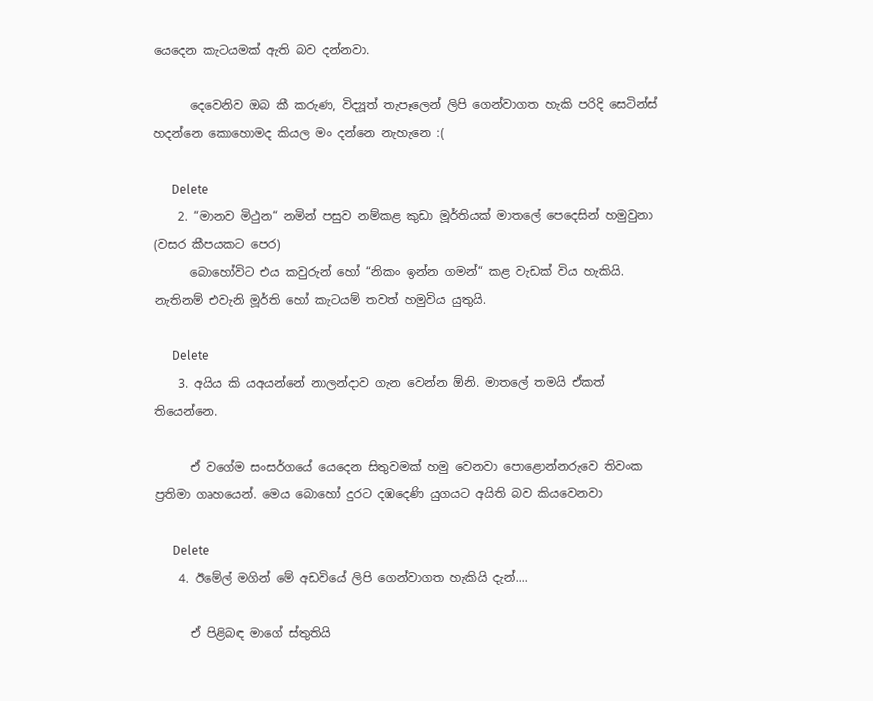යෙදෙන කැටයමක් ඇති බව දන්නවා.

      දෙවෙනිව ඔබ කී කරුණ, විද්‍යූත් තැපෑලෙන් ලිපි ගෙන්වාගත හැකි පරිදි සෙටින්ස් හදන්නෙ කොහොමද කියල මං දන්නෙ නැහැනෙ :(

      Delete
    2. “මානව මිථුන“ නමින් පසුව නම්කළ කුඩා මූර්තියක් මාතලේ පෙදෙසින් හමුවුනා (වසර කීපයකට පෙර)
      බොහෝවිට එය කවුරුන් හෝ “නිකං ඉන්න ගමන්“ කළ වැඩක් විය හැකියි. නැතිනම් එවැනි මූර්ති හෝ කැටයම් තවත් හමුවිය යුතුයි.

      Delete
    3. අයිය කි යඅයන්නේ නාලන්දාව ගැන වෙන්න ඕනි. මාතලේ තමයි ඒකත් තියෙන්නෙ.

      ඒ වගේම සංසර්ගයේ යෙදෙන සිතුවමක් හමු වෙනවා පොළොන්නරුවෙ තිවංක ප්‍රතිමා ගෘහයෙන්. මෙය බොහෝ දුරට දඹදෙණි යුගයට අයිති බව කියවෙනවා

      Delete
    4. ඊමේල් මගින් මේ අඩවියේ ලිපි ගෙන්වාගත හැකියි දැන්....

      ඒ පිළිබඳ මාගේ ස්තුතියි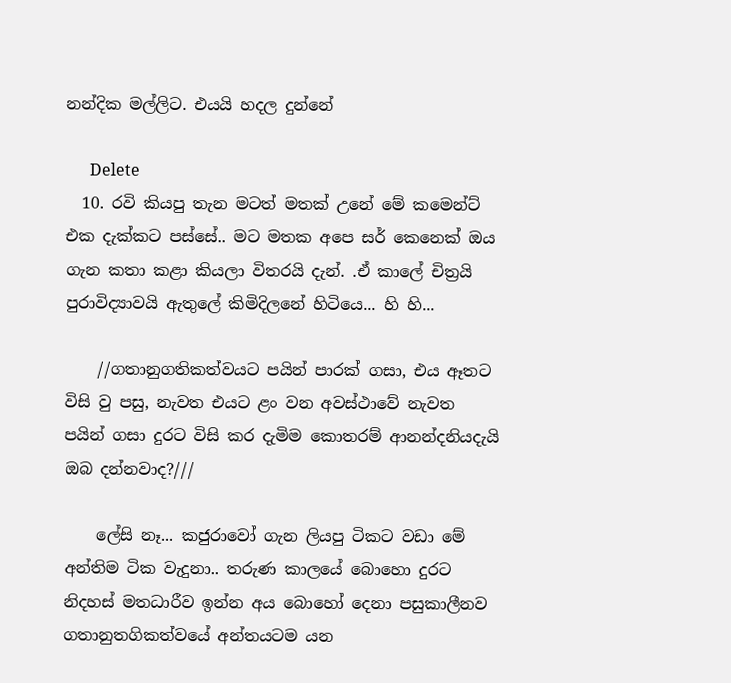නන්දික මල්ලිට. එයයි හදල දුන්නේ

      Delete
  10. රවි කියපු තැන මටත් මතක් උනේ මේ කමෙන්ට් එක දැක්කට පස්සේ.. මට මතක අපෙ සර් කෙනෙක් ඔය ගැන කතා කළා කියලා විතරයි දැන්. .ඒ කාලේ චිත්‍රයි පුරාවිද්‍යාවයි ඇතුලේ කිමිදිලනේ හිටියෙ... හි හි...

    //ගතානුගතිකත්වයට පයින් පාරක් ගසා, එය ඈතට විසි වු පසු, නැවත එයට ළං වන අවස්ථාවේ නැවත පයින් ගසා දුරට විසි කර දැමිම කොතරම් ආනන්දනියදැයි ඔබ දන්නවාද?///

    ලේසි නෑ... කජුරාවෝ ගැන ලියපු ටිකට වඩා මේ අන්තිම ටික වැදුනා.. තරුණ කාලයේ බොහො දුරට නිදහස් මතධාරීව ඉන්න අය බොහෝ දෙනා පසුකාලීනව ගතානුතගිකත්වයේ අන්තයටම යන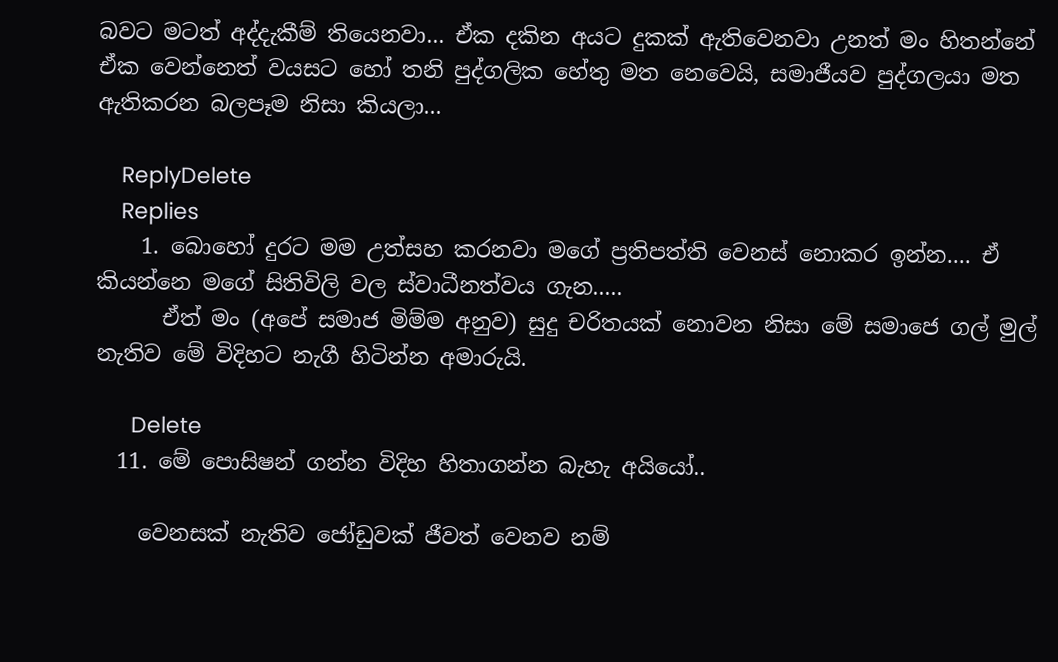බවට මටත් අද්දැකීම් තියෙනවා... ඒක දකින අයට දුකක් ඇතිවෙනවා උනත් මං හිතන්නේ ඒක වෙන්නෙත් වයසට හෝ තනි පුද්ගලික හේතු මත නෙවෙයි, සමාජීයව පුද්ගලයා මත ඇතිකරන බලපෑම නිසා කියලා...

    ReplyDelete
    Replies
    1. බොහෝ දුරට මම උත්සහ කරනවා මගේ ප්‍රතිපත්ති වෙනස් නොකර ඉන්න.... ඒ කියන්නෙ මගේ සිතිවිලි වල ස්වාධීනත්වය ගැන.....
      ඒත් මං (අපේ සමාජ මිම්ම අනුව) සුදු චරිතයක් නොවන නිසා මේ සමාජෙ ගල් මුල් නැතිව මේ විදිහට නැගී හිටින්න අමාරුයි.

      Delete
  11. මේ පොසිෂන් ගන්න විදිහ හිතාගන්න බැහැ අයියෝ..

    වෙනසක් නැතිව ජෝඩුවක් ජීවත් වෙනව නම්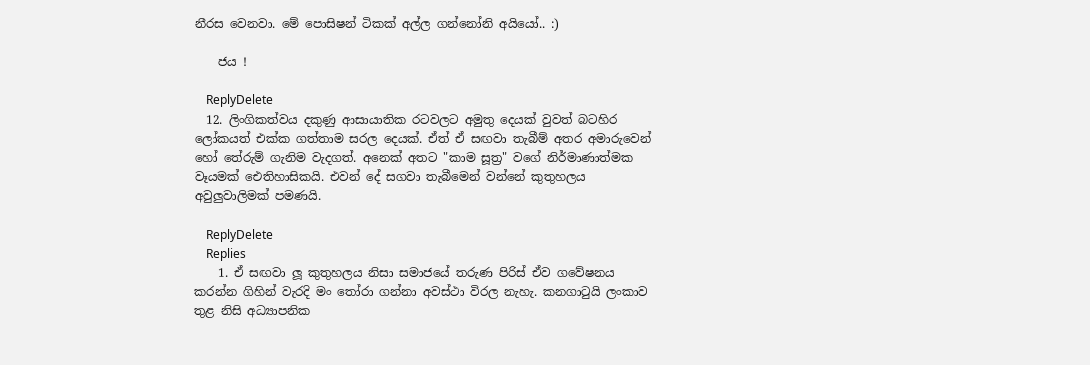නීරස වෙනවා. මේ පොසිෂන් ටිකක් අල්ල ගන්නෝනි අයියෝ.. :)

    ජය !

    ReplyDelete
  12. ලිංගිකත්වය දකුණු ආසායාතික රටවලට අමුතු දෙයක් වුවත් බටහිර ලෝකයත් එක්ක ගත්තාම සරල දෙයක්. ඒත් ඒ සඟවා තැබීම් අතර අමාරුවෙන් හෝ තේරුම් ගැනිම වැදගත්. අනෙක් අතට "කාම සූත්‍ර" වගේ නිර්මාණාත්මක වෑයමක් ඓතිහාසිකයි. එවන් දේ සගවා තැබීමෙන් වන්නේ කුතුහලය අවුලුවාලිමක් පමණයි.

    ReplyDelete
    Replies
    1. ඒ සඟවා ලූ කුතුහලය නිසා සමාජයේ තරුණ පිරිස් ඒව ගවේෂනය කරන්න ගිහින් වැරදි මං තෝරා ගන්නා අවස්ථා විරල නැහැ. කනගාටුයි ලංකාව තුළ නිසි අධ්‍යාපනික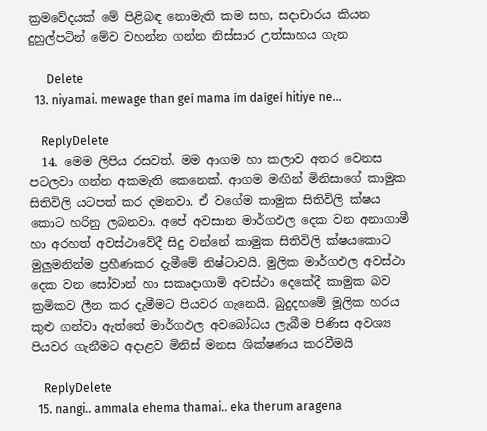ක්‍රමවේදයක් මේ පිළිබඳ නොමැති කම සහ, සදාචාරය කියන දුහුල්පටින් මේව වහන්න ගන්න නිස්සාර උත්සාහය ගැන

      Delete
  13. niyamai. mewage than geí mama ím daígeí hitiye ne...

    ReplyDelete
  14. මෙම ලිපිය රසවත්. මම ආගම හා කලාව අතර වෙනස පටලවා ගන්න අකමැති කෙනෙක්. ආගම මඟින් මිනිසාගේ කාමුක සිතිවිලි යටපත් කර දමනවා. ඒ වගේම කාමුක සිතිවිලි ක්ෂය කොට හරිනු ලබනවා. අපේ අවසාන මාර්ගඵල දෙක වන අනාගාමී හා අරහත් අවස්ථාවේදී සිදු වන්නේ කාමුක සිතිවිලි ක්ෂයකොට මුලුමනින්ම ප්‍රහීණකර දැමීමේ නිෂ්ටාවයි. මුලික මාර්ගඵල අවස්ථා දෙක වන සෝවාන් හා සකෘදාගාමි අවස්ථා දෙකේදී කාමුක බව ක්‍රමිකව ලීන කර දැමීමට පියවර ගැනෙයි. බුදුදහමේ මූලික හරය කුළු ගන්වා ඇත්තේ මාර්ගඵල අවබෝධය ලැබීම පිණිස අවශ්‍ය පියවර ගැනීමට අදාළව මිනිස් මනස ශික්ෂණය කරවීමයි

    ReplyDelete
  15. nangi.. ammala ehema thamai.. eka therum aragena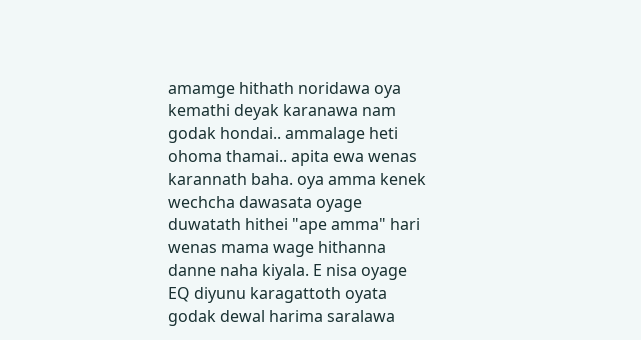amamge hithath noridawa oya kemathi deyak karanawa nam godak hondai.. ammalage heti ohoma thamai.. apita ewa wenas karannath baha. oya amma kenek wechcha dawasata oyage duwatath hithei "ape amma" hari wenas mama wage hithanna danne naha kiyala. E nisa oyage EQ diyunu karagattoth oyata godak dewal harima saralawa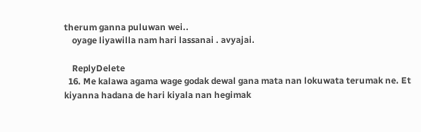therum ganna puluwan wei..
    oyage liyawilla nam hari lassanai . avyajai.

    ReplyDelete
  16. Me kalawa agama wage godak dewal gana mata nan lokuwata terumak ne. Et kiyanna hadana de hari kiyala nan hegimak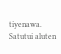tiyenawa. Satutui aluten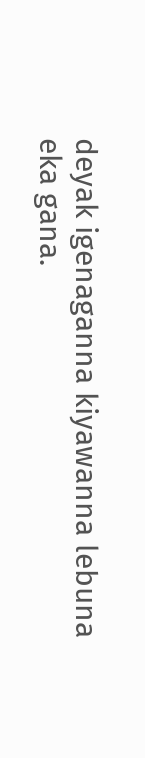deyak igenaganna kiyawanna lebuna eka gana.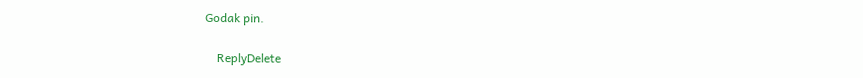Godak pin.

    ReplyDelete